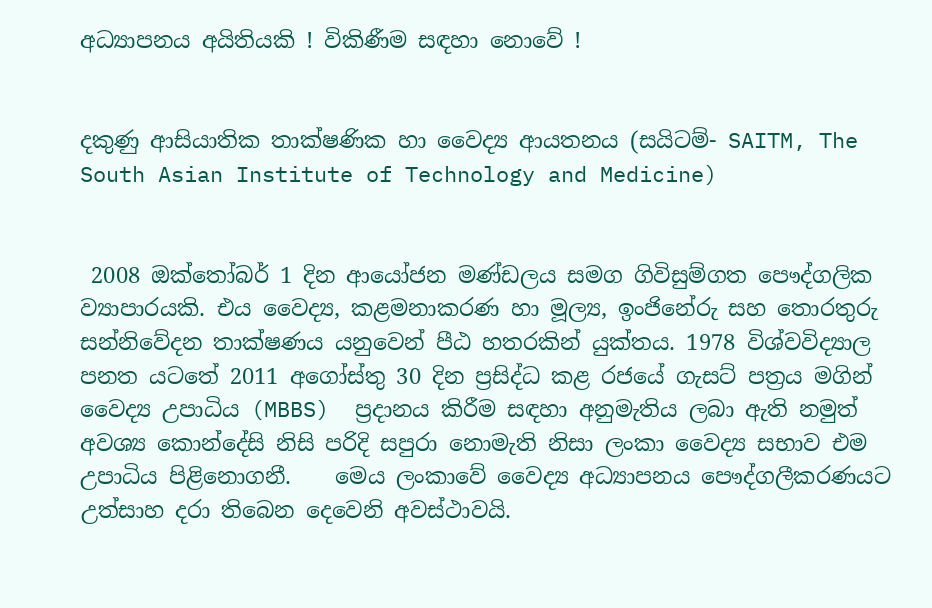අධ්‍යාපනය අයිතියකි ! විකිණීම සඳහා නොවේ !


දකුණු ආසියාතික තාක්ෂණික හා වෛද්‍ය ආයතනය (සයිටම්- SAITM, The South Asian Institute of Technology and Medicine)


 2008 ඔක්තෝබර් 1 දින ආයෝජන මණ්ඩලය සමග ගිවිසුම්ගත පෞද්ගලික ව්‍යාපාරයකි. එය වෛද්‍ය, කළමනාකරණ හා මූල්‍ය, ඉංජිනේරු සහ තොරතුරු සන්නිවේදන තාක්ෂණය යනුවෙන් පීඨ හතරකින් යුක්තය. 1978 විශ්වවිද්‍යාල පනත යටතේ 2011 අගෝස්තු 30 දින ප්‍රසිද්ධ කළ රජයේ ගැසට් පත්‍රය මගින් වෛද්‍ය උපාධිය (MBBS)  ප්‍රදානය කිරීම සඳහා අනුමැතිය ලබා ඇති නමුත් අවශ්‍ය කොන්දේසි නිසි පරිදි සපුරා නොමැති නිසා ලංකා වෛද්‍ය සභාව එම උපාධිය පිළිනොගනී.    මෙය ලංකාවේ වෛද්‍ය අධ්‍යාපනය පෞද්ගලීකරණයට උත්සාහ දරා තිබෙන දෙවෙනි අවස්ථාවයි.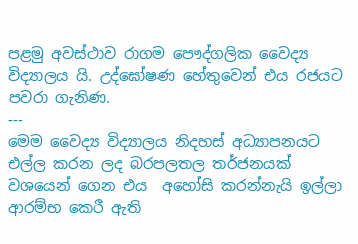පළමු අවස්ථාව රාගම පෞද්ගලික වෛද්‍ය විද්‍යාලය යි. උද්ඝෝෂණ හේතුවෙන් එය රජයට පවරා ගැනිණ.
---
මෙම වෛද්‍ය විද්‍යාලය නිදහස් අධ්‍යාපනයට එල්ල කරන ලද බරපලතල තර්ජනයක් වශයෙන් ගෙන එය  අහෝසි කරන්නැයි ඉල්ලා ආරම්භ කෙරී ඇති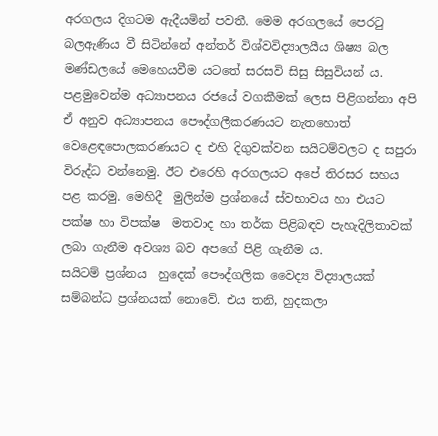අරගලය දිගටම ඇදීයමින් පවතී. මෙම අරගලයේ පෙරටු බලඇණිය වී සිටින්නේ අන්තර් විශ්වවිද්‍යාලයීය ශිෂ්‍ය බල මණ්ඩලයේ මෙහෙයවීම යටතේ සරසවි සිසු සිසුවියන් ය.
පළමුවෙන්ම අධ්‍යාපනය රජයේ වගකීමක් ලෙස පිළිගන්නා අපි ඒ අනුව අධ්‍යාපනය පෞද්ගලීකරණයට නැතහොත් වෙළෙඳපොලකරණයට ද එහි දිගුවක්වන සයිටම්වලට ද සපුරා විරුද්ධ වන්නෙමු. ඊට එරෙහි අරගලයට අපේ තිරසර සහය පළ කරමු. මෙහිදී  මුලින්ම ප්‍රශ්නයේ ස්වභාවය හා එයට පක්ෂ හා විපක්ෂ  මතවාද හා තර්ක පිළිබඳව පැහැදිලිතාවක් ලබා ගැනීම අවශ්‍ය බව අපගේ පිළි ගැනීම ය.
සයිටම් ප්‍රශ්නය  හුදෙක් පෞද්ගලික වෛද්‍ය විද්‍යාලයක් සම්බන්ධ ප්‍රශ්නයක් නොවේ. එය තනි, හුදකලා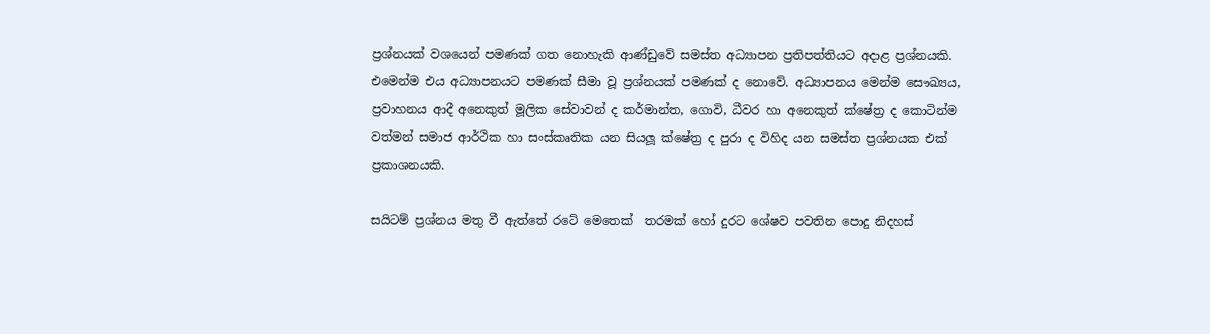ප්‍රශ්නයක් වශයෙන් පමණක් ගත නොහැකි ආණ්ඩුවේ සමස්ත අධ්‍යාපන ප්‍රතිපත්තියට අදාළ ප්‍රශ්නයකි. එමෙන්ම එය අධ්‍යාපනයට පමණක් සීමා වූ ප්‍රශ්නයක් පමණක් ද නොවේ. අධ්‍යාපනය මෙන්ම සෞඛ්‍යය, ප්‍රවාහනය ආදී අනෙකුත් මූලික සේවාවන් ද කර්මාන්ත, ගොවි, ධීවර හා අනෙකුත් ක්ෂේත්‍ර ද කොටින්ම වත්මන් සමාජ ආර්ථික හා සංස්කෘතික යන සියලූ ක්ෂේත්‍ර ද පුරා ද විහිද යන සමස්ත ප්‍රශ්නයක එක් ප්‍රකාශනයකි.

සයිටම් ප්‍රශ්නය මතු වී ඇත්තේ රටේ මෙතෙක්  තරමක් හෝ දුරට ශේෂව පවතින පොදු නිදහස්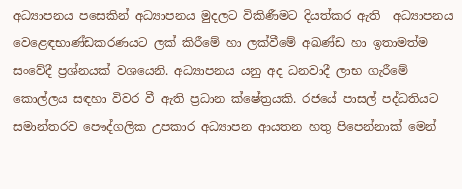අධ්‍යාපනය පසෙකින් අධ්‍යාපනය මුදලට විකිණීමට දියත්කර ඇති  අධ්‍යාපනය වෙළෙඳභාණ්ඩකරණයට ලක් කිරීමේ හා ලක්වීමේ අඛණ්ඩ හා ඉතාමත්ම සංවේදී ප්‍රශ්නයක් වශයෙනි. අධ්‍යාපනය යනු අද ධනවාදී ලාභ ගැරීමේ කොල්ලය සඳහා විවර වී ඇති ප්‍රධාන ක්ෂේත්‍රයකි. රජයේ පාසල් පද්ධතියට සමාන්තරව පෞද්ගලික උපකාර අධ්‍යාපන ආයතන හතු පිපෙන්නාක් මෙන්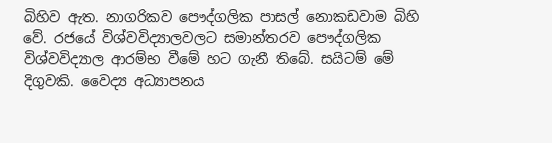බිහිව ඇත. නාගරිකව පෞද්ගලික පාසල් නොකඩවාම බිහි වේ. රජයේ විශ්වවිද්‍යාලවලට සමාන්තරව පෞද්ගලික විශ්වවිද්‍යාල ආරම්භ වීමේ හට ගැනී තිබේ. සයිටම් මේ දිගුවකි. වෛද්‍ය අධ්‍යාපනය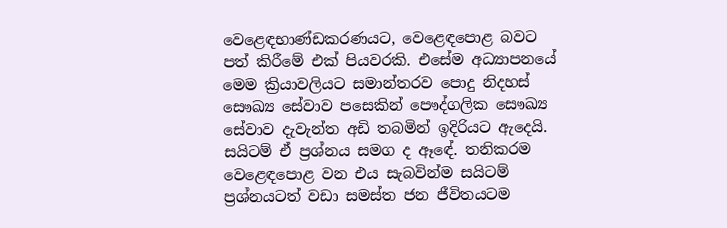වෙළෙඳභාණ්ඩකරණයට, වෙළෙඳපොළ බවට පත් කිරීමේ එක් පියවරකි. එසේම අධ්‍යාපනයේ මෙම ක්‍රියාවලියට සමාන්තරව පොදු නිදහස් සෞඛ්‍ය සේවාව පසෙකින් පෞද්ගලික සෞඛ්‍ය සේවාව දැවැන්ත අඩි තබමින් ඉදිරියට ඇදෙයි. සයිටම් ඒ ප්‍රශ්නය සමග ද ඈඳේ. තනිකරම වෙළෙඳපොළ වන එය සැබවින්ම සයිටම් ප්‍රශ්නයටත් වඩා සමස්ත ජන ජීවිතයටම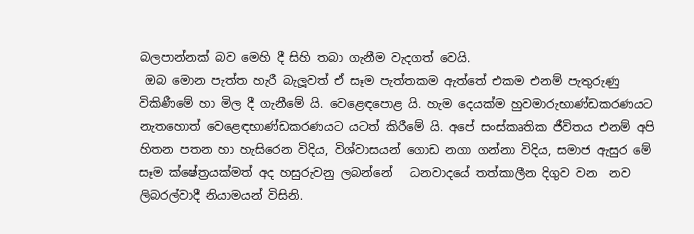බලපාන්නක් බව මෙහි දී සිහි තබා ගැනීම වැදගත් වෙයි.
 ඔබ මොන පැත්ත හැරී බැලූවත් ඒ සෑම පැත්තකම ඇත්තේ එකම එනම් පැතුරුණු විකිණීමේ හා මිල දී ගැනීමේ යි. වෙළෙඳපොළ යි. හැම දෙයක්ම හුවමාරුභාණ්ඩකරණයට නැතහොත් වෙළෙඳභාණ්ඩකරණයට යටත් කිරීමේ යි. අපේ සංස්කෘතික ජීවිතය එනම් අපි හිතන පතන හා හැසිරෙන විදිය, විශ්වාසයන් ගොඩ නගා ගන්නා විදිය, සමාජ ඇසුර මේ සෑම ක්ෂේත්‍රයක්මත් අද හසුරුවනු ලබන්නේ   ධනවාදයේ තත්කාලීන දිගුව වන  නව ලිබරල්වාදී නියාමයන් විසිනි.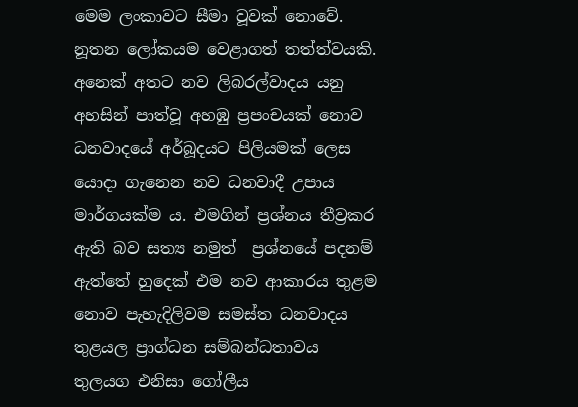මෙම ලංකාවට සීමා වූවක් නොවේ. නූතන ලෝකයම වෙළාගත් තත්ත්වයකි. අනෙක් අතට නව ලිබරල්වාදය යනු අහසින් පාත්වූ අහඹු ප්‍රපංචයක් නොව ධනවාදයේ අර්බූදයට පිලියමක් ලෙස යොදා ගැනෙන නව ධනවාදී උපාය මාර්ගයක්ම ය. එමගින් ප්‍රශ්නය තීව්‍රකර ඇති බව සත්‍ය නමුත්  ප්‍රශ්නයේ පදනම් ඇත්තේ හුදෙක් එම නව ආකාරය තුළම නොව පැහැදිලිවම සමස්ත ධනවාදය තුළයල ප්‍රාග්ධන සම්බන්ධතාවය තුලයග එනිසා ගෝලීය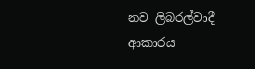නව ලිබරල්වාදී ආකාරය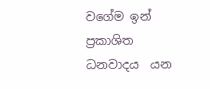වගේම ඉන්  ප්‍රකාශිත ධනවාදය  යන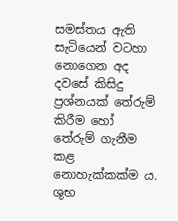සමස්තය ඇති සැටියෙන් වටහා නොගෙන අද දවසේ කිසිදු ප්‍රශ්නයක් තේරුම් කිරීම හෝ තේරුම් ගැනීම කළ නොහැක්කක්ම ය.
ශුභ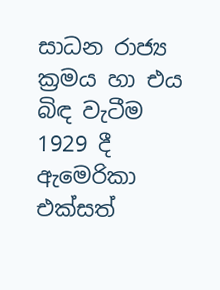සාධන රාජ්‍ය ක්‍රමය හා එය බිඳ වැටීම
1929 දී ඇමෙරිකා එක්සත්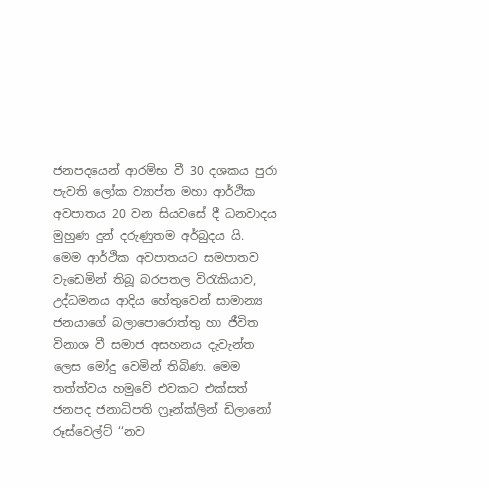ජනපදයෙන් ආරම්භ වී 30 දශකය පුරා පැවති ලෝක ව්‍යාප්ත මහා ආර්ථික අවපාතය 20 වන සියවසේ දී ධනවාදය මුහුණ දුන් දරුණුතම අර්බුදය යි. මෙම ආර්ථික අවපාතයට සමපාතව වැඩෙමින් තිබූ බරපතල විරැකියාව, උද්ධමනය ආදිය හේතුවෙන් සාමාන්‍ය ජනයාගේ බලාපොරොත්තු හා ජීවිත විනාශ වී සමාජ අසහනය දැවැන්ත ලෙස මෝදු වෙමින් තිබිණ. මෙම තත්ත්වය හමුවේ එවකට එක්සත් ජනපද ජනාධිපති ෆ්‍රෑන්ක්ලින් ඩිලානෝ රූස්වෙල්ට් ‘‘නව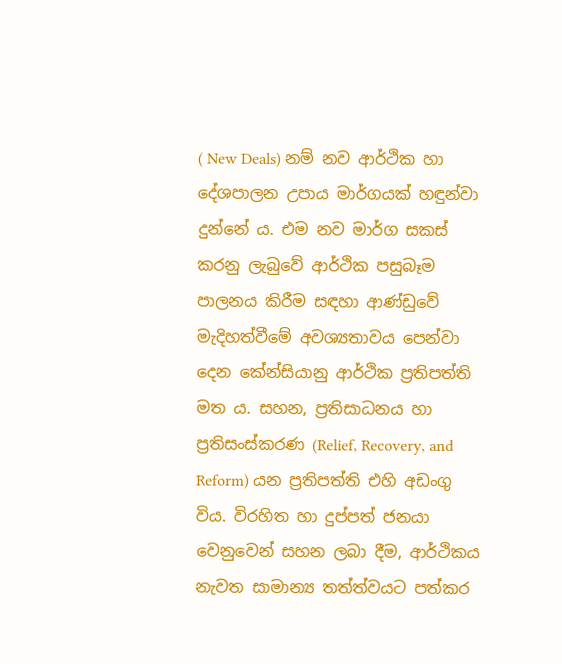( New Deals) නම් නව ආර්ථික හා දේශපාලන උපාය මාර්ගයක් හඳුන්වා දුන්නේ ය. එම නව මාර්ග සකස් කරනු ලැබුවේ ආර්ථික පසුබෑම පාලනය කිරීම සඳහා ආණ්ඩුවේ මැදිහත්වීමේ අවශ්‍යතාවය පෙන්වා දෙන කේන්සියානු ආර්ථික ප්‍රතිපත්ති මත ය. සහන, ප්‍රතිසාධනය හා ප්‍රතිසංස්කරණ (Relief, Recovery, and Reform) යන ප්‍රතිපත්ති එහි අඩංගු විය. විරහිත හා දුප්පත් ජනයා වෙනුවෙන් සහන ලබා දීම, ආර්ථිකය නැවත සාමාන්‍ය තත්ත්වයට පත්කර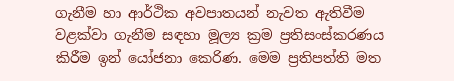ගැනීම හා ආර්ථික අවපාතයන් නැවත ඇතිවීම වළක්වා ගැනීම සඳහා මූල්‍ය ක්‍රම ප්‍රතිසංස්කරණය කිරීම ඉන් යෝජනා කෙරිණ. මෙම ප්‍රතිපත්ති මත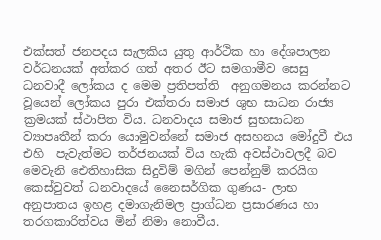එක්සත් ජනපදය සැලකිය යුතු ආර්ථික හා දේශපාලන වර්ධනයක් අත්කර ගත් අතර ඊට සමගාමීව සෙසු ධනවාදී ලෝකය ද මෙම ප්‍රතිපත්ති  අනුගමනය කරන්නට වූයෙන් ලෝකය පුරා එක්තරා සමාජ ශුභ සාධන රාජ්‍ය ක්‍රමයක් ස්ථාපිත විය. ධනවාදය සමාජ සුභසාධන ව්‍යාපෘතීන් කරා යොමුවන්නේ සමාජ අසහනය මෝදුවී එය එහි  පැවැත්මට තර්ජනයක් විය හැකි අවස්ථාවලදී බව මෙවැනි ඓතිහාසික සිදුවිම් මගින් පෙන්නුම් කරයිග  කෙස්වුවත් ධනවාදයේ නෛසර්ගික ගුණය- ලාභ අනුපාතය ඉහළ දමාගැනිමල ප්‍රාග්ධන ප්‍රසාරණය හා තරගකාරිත්වය මින් නිමා නොවීය.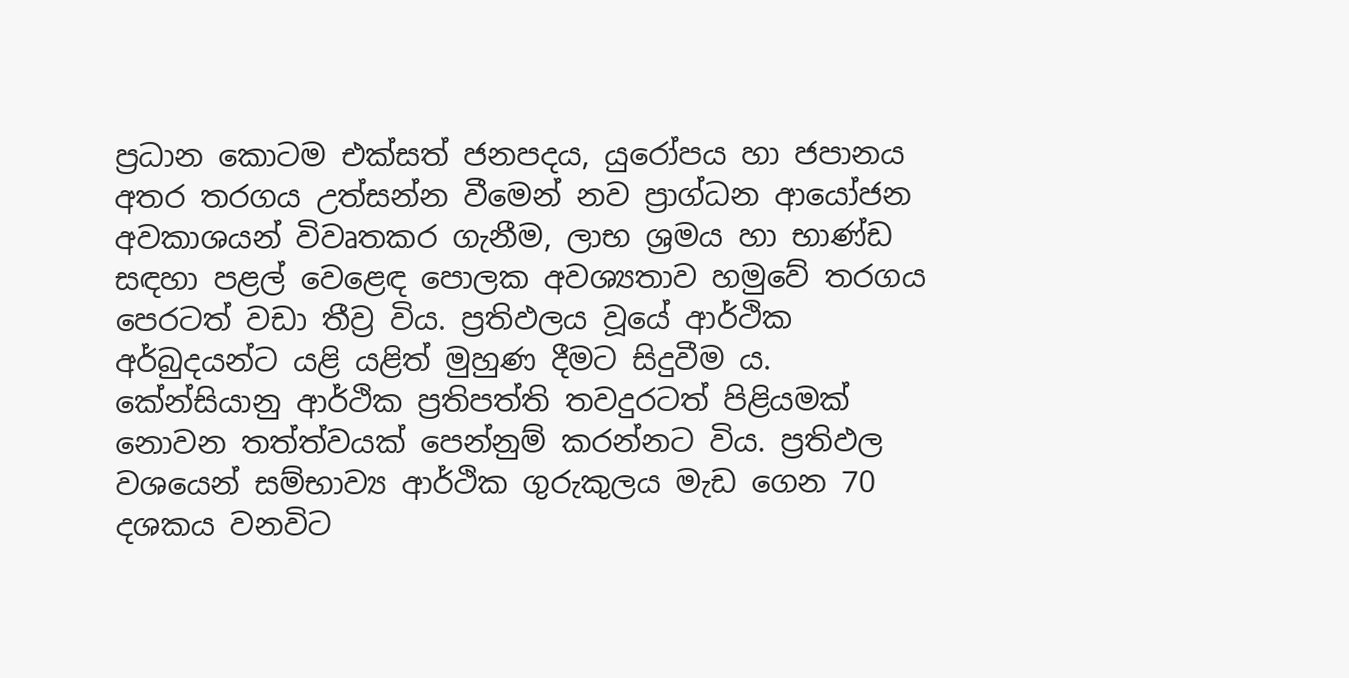ප්‍රධාන කොටම එක්සත් ජනපදය, යුරෝපය හා ජපානය අතර තරගය උත්සන්න වීමෙන් නව ප්‍රාග්ධන ආයෝජන අවකාශයන් විවෘතකර ගැනීම, ලාභ ශ්‍රමය හා භාණ්ඩ සඳහා පළල් වෙළෙඳ පොලක අවශ්‍යතාව හමුවේ තරගය පෙරටත් වඩා තීව්‍ර විය. ප්‍රතිඵලය වූයේ ආර්ථික අර්බුදයන්ට යළි යළිත් මුහුණ දීමට සිදුවීම ය. කේන්සියානු ආර්ථික ප්‍රතිපත්ති තවදුරටත් පිළියමක් නොවන තත්ත්වයක් පෙන්නුම් කරන්නට විය. ප්‍රතිඵල වශයෙන් සම්භාව්‍ය ආර්ථික ගුරුකුලය මැඩ ගෙන 70 දශකය වනවිට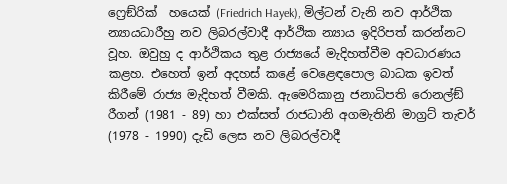ෆ්‍රෙඞ්රික්  හයෙක් (Friedrich Hayek), මිල්ටන් වැනි නව ආර්ථික න්‍යායධාරීහු නව ලිබරල්වාදී ආර්ථික න්‍යාය ඉදිරිපත් කරන්නට වූහ. ඔවුහු ද ආර්ථිකය තුළ රාජ්‍යයේ මැදිහත්වීම අවධාරණය කළහ. එහෙත් ඉන් අදහස් කළේ වෙළෙඳපොල බාධක ඉවත් කිරීමේ රාජ්‍ය මැදිහත් වීමකි. ඇමෙරිකානු ජනාධිපති රොනල්ඞ් රීගන් (1981 - 89) හා එක්සත් රාජධානි අගමැතිනි මාග්‍රට් තැචර් (1978 - 1990) දැඩි ලෙස නව ලිබරල්වාදී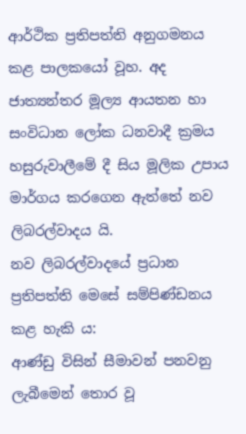ආර්ථික ප්‍රතිපත්ති අනුගමනය කළ පාලකයෝ වූහ. අද ජාත්‍යන්තර මූල්‍ය ආයතන හා සංවිධාන ලෝක ධනවාදී ක්‍රමය හසුරුවාලීමේ දී සිය මූලික උපාය මාර්ගය කරගෙන ඇත්තේ නව ලිබරල්වාදය යි.
නව ලිබරල්වාදයේ ප්‍රධාන ප්‍රතිපත්ති මෙසේ සම්පිණ්ඩනය කළ හැකි ය:
ආණ්ඩු විසින් සීමාවන් පනවනු ලැබීමෙන් තොර වූ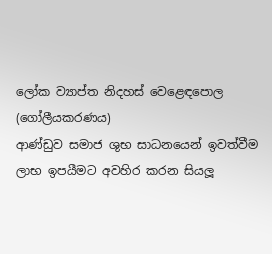ලෝක ව්‍යාප්ත නිදහස් වෙළෙඳපොල (ගෝලීයකරණය)
ආණ්ඩුව සමාජ ශුභ සාධනයෙන් ඉවත්වීම
ලාභ ඉපයීමට අවහිර කරන සියලූ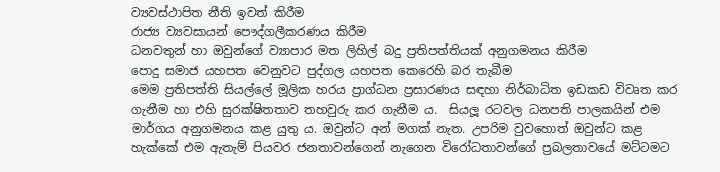ව්‍යවස්ථාපිත නීති ඉවත් කිරීම
රාජ්‍ය ව්‍යවසායන් පෞද්ගලීකරණය කිරීම
ධනවතුන් හා ඔවුන්ගේ ව්‍යාපාර මත ලිහිල් බදු ප්‍රතිපත්තියක් අනුගමනය කිරීම
පොදු සමාජ යහපත වෙනුවට පුද්ගල යහපත කෙරෙහි බර තැබීම
මෙම ප්‍රතිපත්ති සියල්ලේ මූලික හරය ප්‍රාග්ධන ප්‍රසාරණය සඳහා නිර්බාධිත ඉඩකඩ විවෘත කර ගැනීම හා එහි සුරක්ෂිතතාව තහවුරු කර ගැනීම ය.  සියලූ රටවල ධනපති පාලකයින් එම මාර්ගය අනුගමනය කළ යුතු ය. ඔවුන්ට අන් මගක් නැත. උපරිම වුවහොත් ඔවුන්ට කළ හැක්කේ එම ඇතැම් පියවර ජනතාවන්ගෙන් නැගෙන විරෝධතාවන්ගේ ප්‍රබලතාවයේ මට්ටමට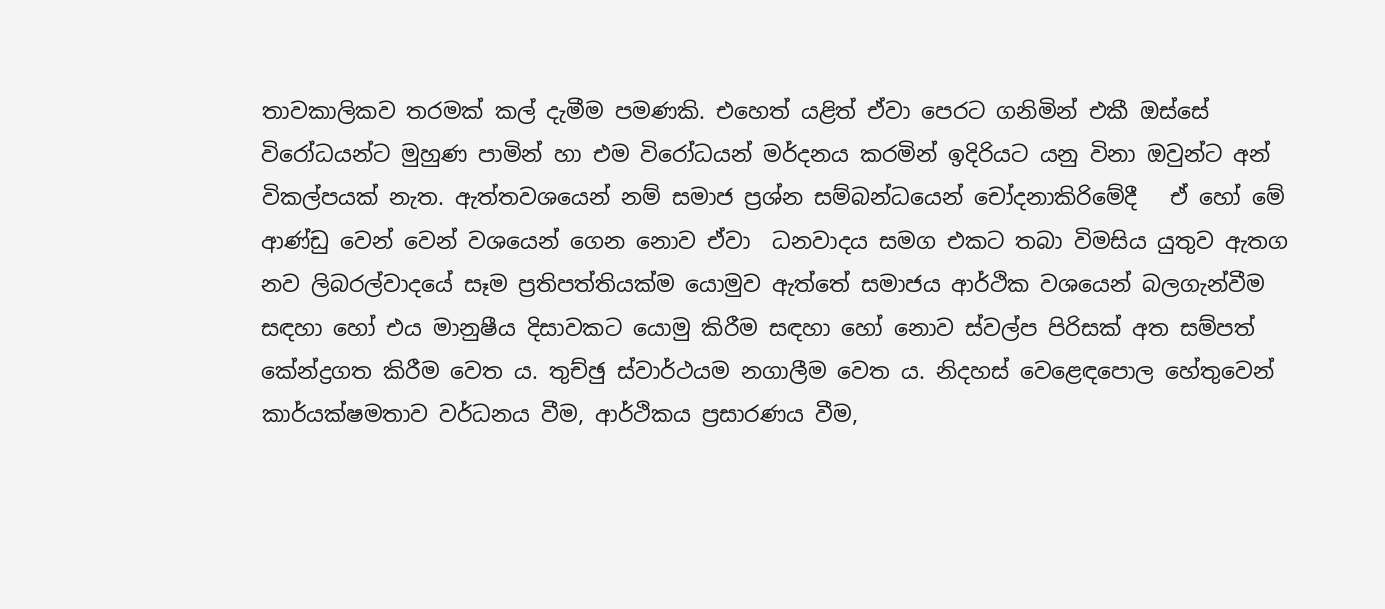තාවකාලිකව තරමක් කල් දැමීම පමණකි. එහෙත් යළිත් ඒවා පෙරට ගනිමින් එකී ඔස්සේ විරෝධයන්ට මුහුණ පාමින් හා එම විරෝධයන් මර්දනය කරමින් ඉදිරියට යනු විනා ඔවුන්ට අන් විකල්පයක් නැත. ඇත්තවශයෙන් නම් සමාජ ප්‍රශ්න සම්බන්ධයෙන් චෝදනාකිරිමේදී   ඒ හෝ මේ ආණ්ඩු වෙන් වෙන් වශයෙන් ගෙන නොව ඒවා  ධනවාදය සමග එකට තබා විමසිය යුතුව ඇතග
නව ලිබරල්වාදයේ සෑම ප්‍රතිපත්තියක්ම යොමුව ඇත්තේ සමාජය ආර්ථික වශයෙන් බලගැන්වීම සඳහා හෝ එය මානුෂීය දිසාවකට යොමු කිරීම සඳහා හෝ නොව ස්වල්ප පිරිසක් අත සම්පත් කේන්ද්‍රගත කිරීම වෙත ය. තුච්ඡු ස්වාර්ථයම නගාලීම වෙත ය. නිදහස් වෙළෙඳපොල හේතුවෙන් කාර්යක්ෂමතාව වර්ධනය වීම, ආර්ථිකය ප්‍රසාරණය වීම,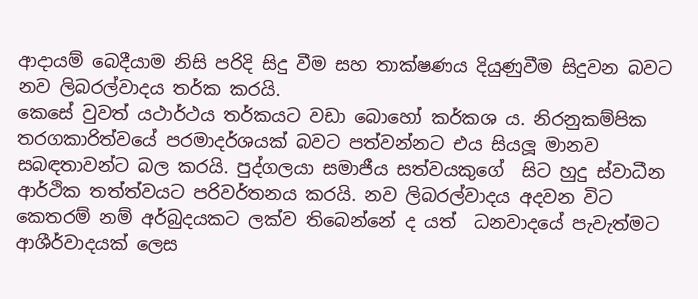ආදායම් බෙදීයාම නිසි පරිදි සිදු වීම සහ තාක්ෂණය දියුණුවීම සිදුවන බවට නව ලිබරල්වාදය තර්ක කරයි.
කෙසේ වුවත් යථාර්ථය තර්කයට වඩා බොහෝ කර්කශ ය. නිරනුකම්පික තරගකාරිත්වයේ පරමාදර්ශයක් බවට පත්වන්නට එය සියලූ මානව සබඳතාවන්ට බල කරයි. පුද්ගලයා සමාජීය සත්වයකුගේ  සිට හුදු ස්වාධීන ආර්ථික තත්ත්වයට පරිවර්තනය කරයි. නව ලිබරල්වාදය අදවන විට කෙතරම් නම් අර්බුදයකට ලක්ව තිබෙන්නේ ද යත්  ධනවාදයේ පැවැත්මට ආශීර්වාදයක් ලෙස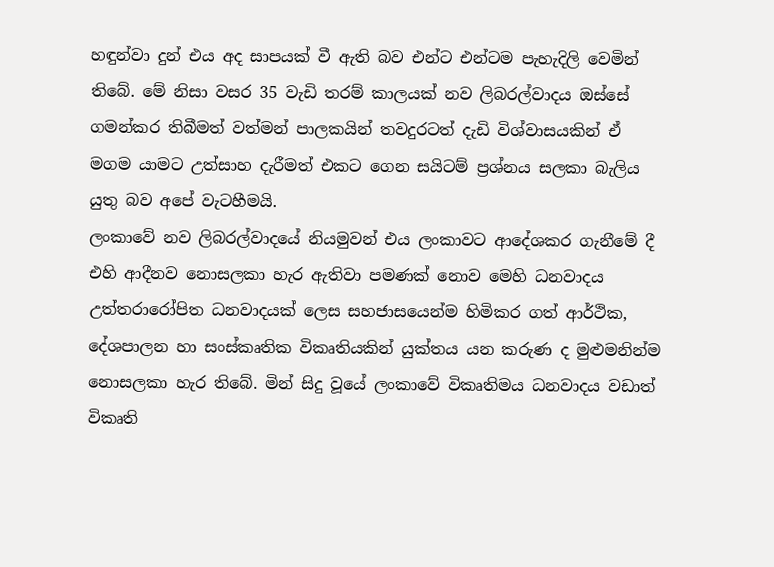හඳුන්වා දුන් එය අද සාපයක් වී ඇති බව එන්ට එන්ටම පැහැදිලි වෙමින් තිබේ. මේ නිසා වසර 35 වැඩි තරම් කාලයක් නව ලිබරල්වාදය ඔස්සේ ගමන්කර තිබීමත් වත්මන් පාලකයින් තවදුරටත් දැඩි විශ්වාසයකින් ඒ මගම යාමට උත්සාහ දැරීමත් එකට ගෙන සයිටම් ප්‍රශ්නය සලකා බැලිය යුතු බව අපේ වැටහීමයි.
ලංකාවේ නව ලිබරල්වාදයේ නියමුවන් එය ලංකාවට ආදේශකර ගැනීමේ දී එහි ආදීනව නොසලකා හැර ඇතිවා පමණක් නොව මෙහි ධනවාදය උත්තරාරෝපිත ධනවාදයක් ලෙස සහජාසයෙන්ම හිමිකර ගත් ආර්ථික, දේශපාලන හා සංස්කෘතික විකෘතියකින් යුක්තය යන කරුණ ද මුළුමනින්ම නොසලකා හැර තිබේ. මින් සිදු වූයේ ලංකාවේ විකෘතිමය ධනවාදය වඩාත් විකෘති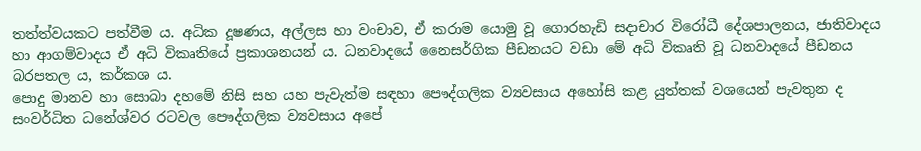තත්ත්වයකට පත්වීම ය. අධික දූෂණය, අල්ලස හා වංචාව, ඒ කරාම යොමු වූ ගොරහැඩි සදාචාර විරෝධී දේශපාලනය, ජාතිවාදය හා ආගම්වාදය ඒ අධි විකෘතියේ ප්‍රකාශනයන් ය. ධනවාදයේ නෛසර්ගික පීඩනයට වඩා මේ අධි විකෘති වූ ධනවාදයේ පීඩනය බරපතල ය, කර්කශ ය.
පොදු මානව හා සොබා දහමේ නිසි සහ යහ පැවැත්ම සඳහා පෞද්ගලික ව්‍යවසාය අහෝසි කළ යුත්තක් වශයෙන් පැවතුන ද සංවර්ධිත ධනේශ්වර රටවල පෞද්ගලික ව්‍යවසාය අපේ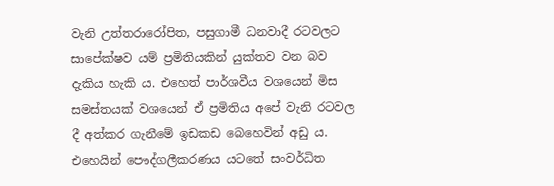වැනි උත්තරාරෝපිත, පසුගාමී ධනවාදී රටවලට සාපේක්ෂව යම් ප්‍රමිතියකින් යුක්තව වන බව දැකිය හැකි ය. එහෙත් පාර්ශවීය වශයෙන් මිස සමස්තයක් වශයෙන් ඒ ප්‍රමිතිය අපේ වැනි රටවල දී අත්කර ගැනීමේ ඉඩකඩ බෙහෙවින් අඩු ය. එහෙයින් පෞද්ගලීකරණය යටතේ සංවර්ධිත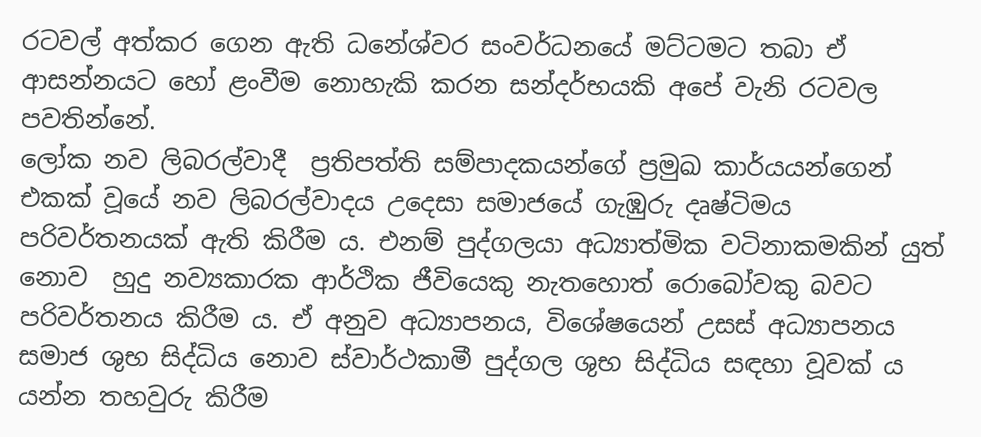රටවල් අත්කර ගෙන ඇති ධනේශ්වර සංවර්ධනයේ මට්ටමට තබා ඒ ආසන්නයට හෝ ළංවීම නොහැකි කරන සන්දර්භයකි අපේ වැනි රටවල පවතින්නේ.
ලෝක නව ලිබරල්වාදී  ප්‍රතිපත්ති සම්පාදකයන්ගේ ප්‍රමුඛ කාර්යයන්ගෙන් එකක් වූයේ නව ලිබරල්වාදය උදෙසා සමාජයේ ගැඹුරු දෘෂ්ටිමය පරිවර්තනයක් ඇති කිරීම ය. එනම් පුද්ගලයා අධ්‍යාත්මික වටිනාකමකින් යුත් නොව  හුදු නව්‍යකාරක ආර්ථික ජීවියෙකු නැතහොත් රොබෝවකු බවට පරිවර්තනය කිරීම ය. ඒ අනුව අධ්‍යාපනය, විශේෂයෙන් උසස් අධ්‍යාපනය සමාජ ශුභ සිද්ධිය නොව ස්වාර්ථකාමී පුද්ගල ශුභ සිද්ධිය සඳහා වූවක් ය යන්න තහවුරු කිරීම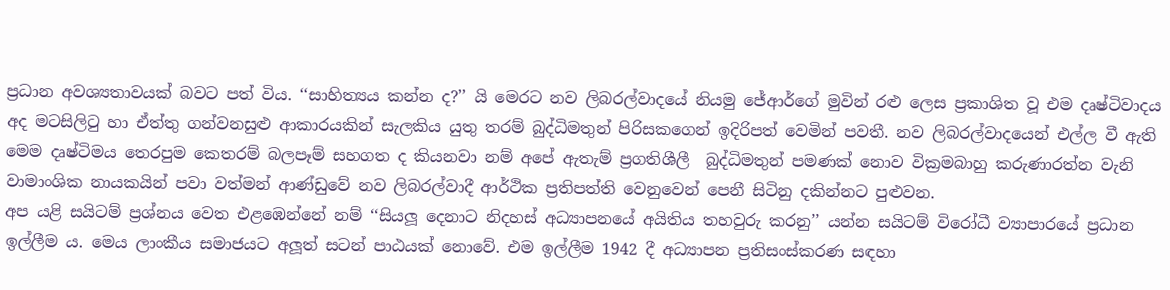ප්‍රධාන අවශ්‍යතාවයක් බවට පත් විය. ‘‘සාහිත්‍යය කන්න ද?’’ යි මෙරට නව ලිබරල්වාදයේ නියමු ජේආර්ගේ මුවින් රළු ලෙස ප්‍රකාශිත වූ එම දෘෂ්ටිවාදය අද මටසිලිටු හා ඒත්තු ගන්වනසුළු ආකාරයකින් සැලකිය යුතු තරම් බුද්ධිමතුන් පිරිසකගෙන් ඉදිරිපත් වෙමින් පවතී. නව ලිබරල්වාදයෙන් එල්ල වී ඇති මෙම දෘෂ්ටිමය තෙරපුම කෙතරම් බලපෑම් සහගත ද කියනවා නම් අපේ ඇතැම් ප්‍රගතිශීලී  බුද්ධිමතුන් පමණක් නොව වික්‍රමබාහු කරුණාරත්න වැනි වාමාංශික නායකයින් පවා වත්මන් ආණ්ඩුවේ නව ලිබරල්වාදී ආර්ථික ප්‍රතිපත්ති වෙනුවෙන් පෙනී සිටිනු දකින්නට පුළුවන.
අප යළි සයිටම් ප්‍රශ්නය වෙත එළඹෙන්නේ නම් ‘‘සියලූ දෙනාට නිදහස් අධ්‍යාපනයේ අයිතිය තහවුරු කරනු’’ යන්න සයිටම් විරෝධී ව්‍යාපාරයේ ප්‍රධාන ඉල්ලීම ය. මෙය ලාංකීය සමාජයට අලූත් සටන් පාඨයක් නොවේ. එම ඉල්ලීම 1942 දී අධ්‍යාපන ප්‍රතිසංස්කරණ සඳහා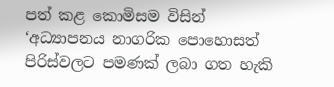පත් කළ කොමිසම විසින් ‘අධ්‍යාපනය නාගරික පොහොසත් පිරිස්වලට පමණක් ලබා ගත හැකි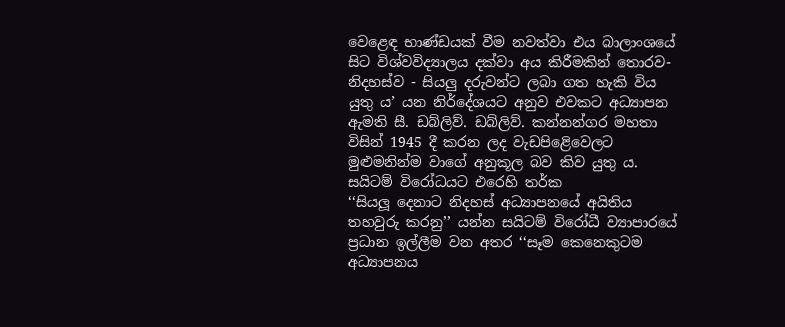වෙළෙඳ භාණ්ඩයක් වීම නවත්වා එය බාලාංශයේ සිට විශ්වවිද්‍යාලය දක්වා අය කිරීමකින් තොරව- නිදහස්ව - සියලු දරුවන්ට ලබා ගත හැකි විය යුතු ය’ යන නිර්දේශයට අනුව එවකට අධ්‍යාපන ඇමති සී. ඩබ්ලිව්. ඩබ්ලිව්. කන්නන්ගර මහතා විසින් 1945 දී කරන ලද වැඩපිළෙිවෙලට මුළුමනින්ම වාගේ අනුකූල බව කිව යුතු ය.
සයිටම් විරෝධයට එරෙහි තර්ක
‘‘සියලූ දෙනාට නිදහස් අධ්‍යාපනයේ අයිතිය තහවුරු කරනු’’ යන්න සයිටම් විරෝධී ව්‍යාපාරයේ ප්‍රධාන ඉල්ලීම වන අතර ‘‘සෑම කෙනෙකුටම අධ්‍යාපනය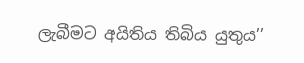ලැබීමට අයිතිය තිබිය යුතුය’’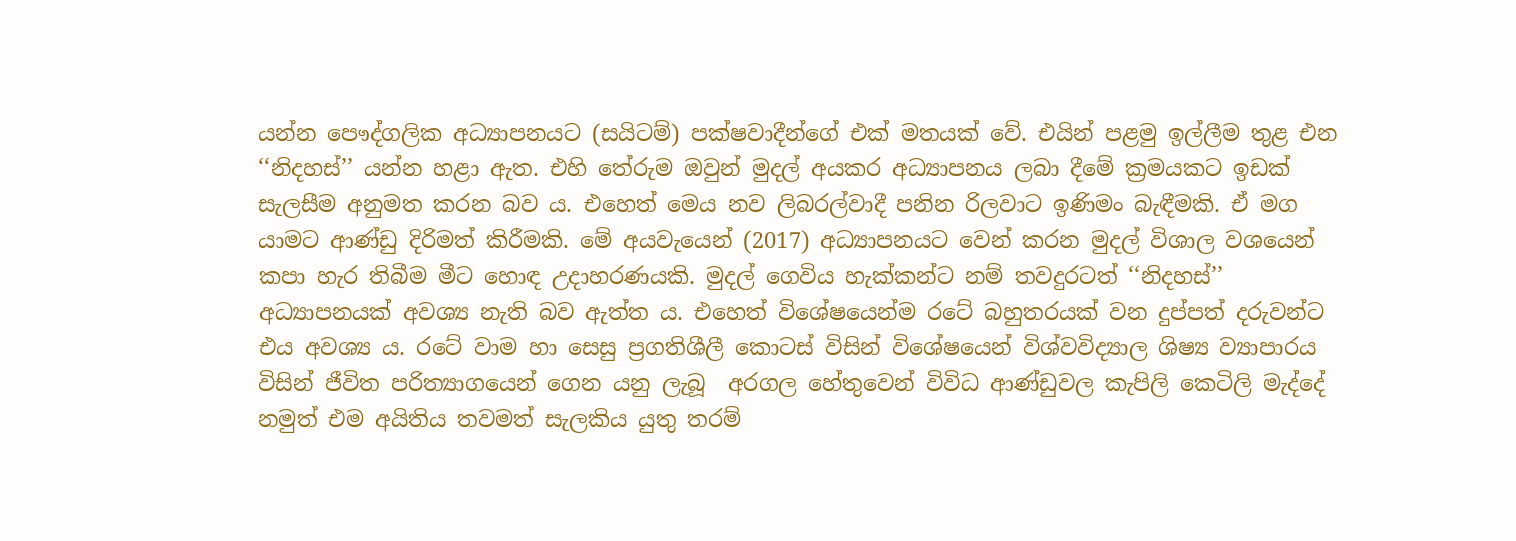යන්න පෞද්ගලික අධ්‍යාපනයට (සයිටම්) පක්ෂවාදීන්ගේ එක් මතයක් වේ. එයින් පළමු ඉල්ලීම තුළ එන ‘‘නිදහස්’’ යන්න හළා ඇත. එහි තේරුම ඔවුන් මුදල් අයකර අධ්‍යාපනය ලබා දීමේ ක්‍රමයකට ඉඩක් සැලසීම අනුමත කරන බව ය. එහෙත් මෙය නව ලිබරල්වාදී පනින රිලවාට ඉණිමං බැඳීමකි. ඒ මග යාමට ආණ්ඩු දිරිමත් කිරීමකි. මේ අයවැයෙන් (2017) අධ්‍යාපනයට වෙන් කරන මුදල් විශාල වශයෙන් කපා හැර තිබීම මීට හොඳ උදාහරණයකි. මුදල් ගෙවිය හැක්කන්ට නම් තවදුරටත් ‘‘නිදහස්’’ අධ්‍යාපනයක් අවශ්‍ය නැති බව ඇත්ත ය. එහෙත් විශේෂයෙන්ම රටේ බහුතරයක් වන දුප්පත් දරුවන්ට එය අවශ්‍ය ය. රටේ වාම හා සෙසු ප්‍රගතිශීලී කොටස් විසින් විශේෂයෙන් විශ්වවිද්‍යාල ශිෂ්‍ය ව්‍යාපාරය විසින් ජීවිත පරිත්‍යාගයෙන් ගෙන යනු ලැබූ  අරගල හේතුවෙන් විවිධ ආණ්ඩුවල කැපිලි කෙටිලි මැද්දේ නමුත් එම අයිතිය තවමත් සැලකිය යුතු තරම්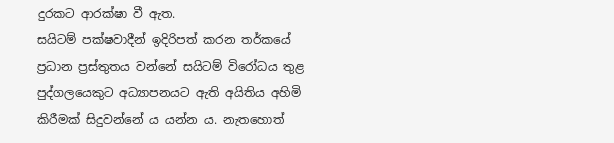දුරකට ආරක්ෂා වී ඇත.
සයිටම් පක්ෂවාදීන් ඉදිරිපත් කරන තර්කයේ ප්‍රධාන ප්‍රස්තුතය වන්නේ සයිටම් විරෝධය තුළ පුද්ගලයෙකුට අධ්‍යාපනයට ඇති අයිතිය අහිමි කිරීමක් සිදුවන්නේ ය යන්න ය. නැතහොත්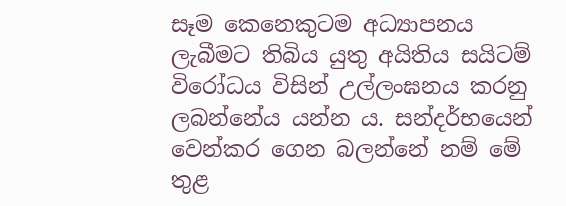සෑම කෙනෙකුටම අධ්‍යාපනය ලැබීමට තිබිය යුතු අයිතිය සයිටම් විරෝධය විසින් උල්ලංඝනය කරනු ලබන්නේය යන්න ය. සන්දර්භයෙන් වෙන්කර ගෙන බලන්නේ නම් මේ තුළ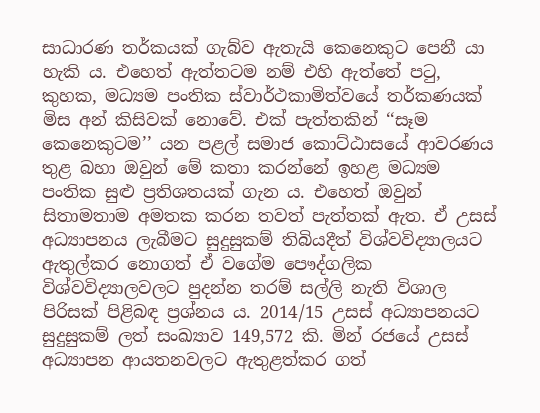සාධාරණ තර්කයක් ගැබ්ව ඇතැයි කෙනෙකුට පෙනී යා හැකි ය. එහෙත් ඇත්තටම නම් එහි ඇත්තේ පටු, කුහක, මධ්‍යම පංතික ස්වාර්ථකාමිත්වයේ තර්කණයක් මිස අන් කිසිවක් නොවේ. එක් පැත්තකින් ‘‘සෑම කෙනෙකුටම’’ යන පළල් සමාජ කොට්ඨාසයේ ආවරණය තුළ බහා ඔවුන් මේ කතා කරන්නේ ඉහළ මධ්‍යම පංතික සුළු ප්‍රතිශතයක් ගැන ය. එහෙත් ඔවුන් සිතාමතාම අමතක කරන තවත් පැත්තක් ඇත. ඒ උසස් අධ්‍යාපනය ලැබීමට සුදුසුකම් තිබියදීත් විශ්වවිද්‍යාලයට ඇතුල්කර නොගත් ඒ වගේම පෞද්ගලික විශ්වවිද්‍යාලවලට පුදන්න තරම් සල්ලි නැති විශාල පිරිසක් පිළිබඳ ප්‍රශ්නය ය. 2014/15 උසස් අධ්‍යාපනයට සුදුසුකම් ලත් සංඛ්‍යාව 149,572 කි. මින් රජයේ උසස් අධ්‍යාපන ආයතනවලට ඇතුළත්කර ගත්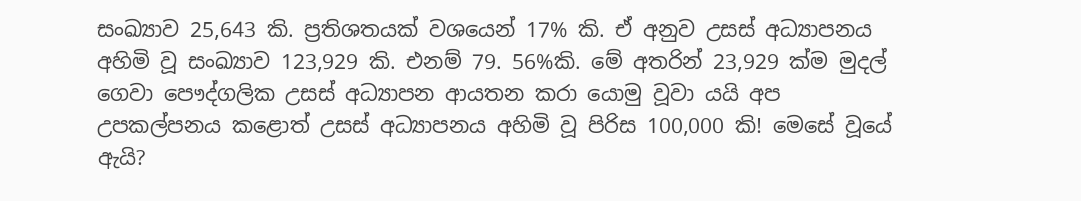සංඛ්‍යාව 25,643 කි. ප්‍රතිශතයක් වශයෙන් 17% කි. ඒ අනුව උසස් අධ්‍යාපනය අහිමි වූ සංඛ්‍යාව 123,929 කි. එනම් 79. 56%කි. මේ අතරින් 23,929 ක්ම මුදල් ගෙවා පෞද්ගලික උසස් අධ්‍යාපන ආයතන කරා යොමු වූවා යයි අප උපකල්පනය කළොත් උසස් අධ්‍යාපනය අහිමි වූ පිරිස 100,000 කි! මෙසේ වූයේ ඇයි?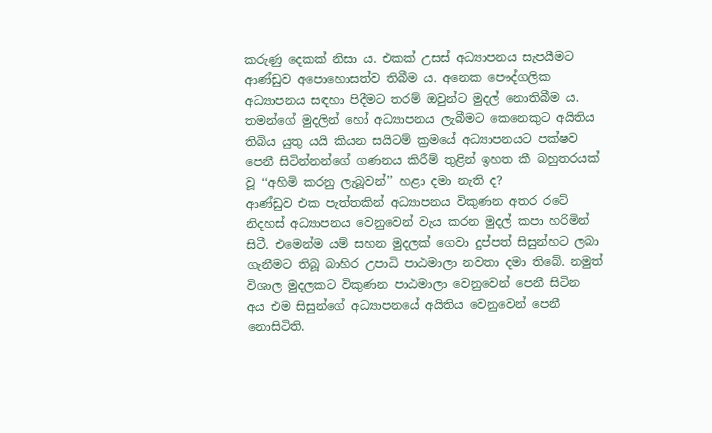කරුණු දෙකක් නිසා ය. එකක් උසස් අධ්‍යාපනය සැපයීමට ආණ්ඩුව අපොහොසත්ව තිබීම ය. අනෙක පෞද්ගලික අධ්‍යාපනය සඳහා පිදීමට තරම් ඔවුන්ට මුදල් නොතිබීම ය. තමන්ගේ මුදලින් හෝ අධ්‍යාපනය ලැබීමට කෙනෙකුට අයිතිය තිබිය යුතු යයි කියන සයිටම් ක්‍රමයේ අධ්‍යාපනයට පක්ෂව පෙනී සිටින්නන්ගේ ගණනය කිරීම් තුළින් ඉහත කී බහුතරයක් වූ ‘‘අහිමි කරනු ලැබූවන්’’ හළා දමා නැති ද?
ආණ්ඩුව එක පැත්තකින් අධ්‍යාපනය විකුණන අතර රටේ නිදහස් අධ්‍යාපනය වෙනුවෙන් වැය කරන මුදල් කපා හරිමින් සිටී. එමෙන්ම යම් සහන මුදලක් ගෙවා දුප්පත් සිසුන්හට ලබා ගැනීමට තිබූ බාහිර උපාධි පාඨමාලා නවතා දමා තිබේ. නමුත් විශාල මුදලකට විකුණන පාඨමාලා වෙනුවෙන් පෙනී සිටින අය එම සිසුන්ගේ අධ්‍යාපනයේ අයිතිය වෙනුවෙන් පෙනී නොසිටිති.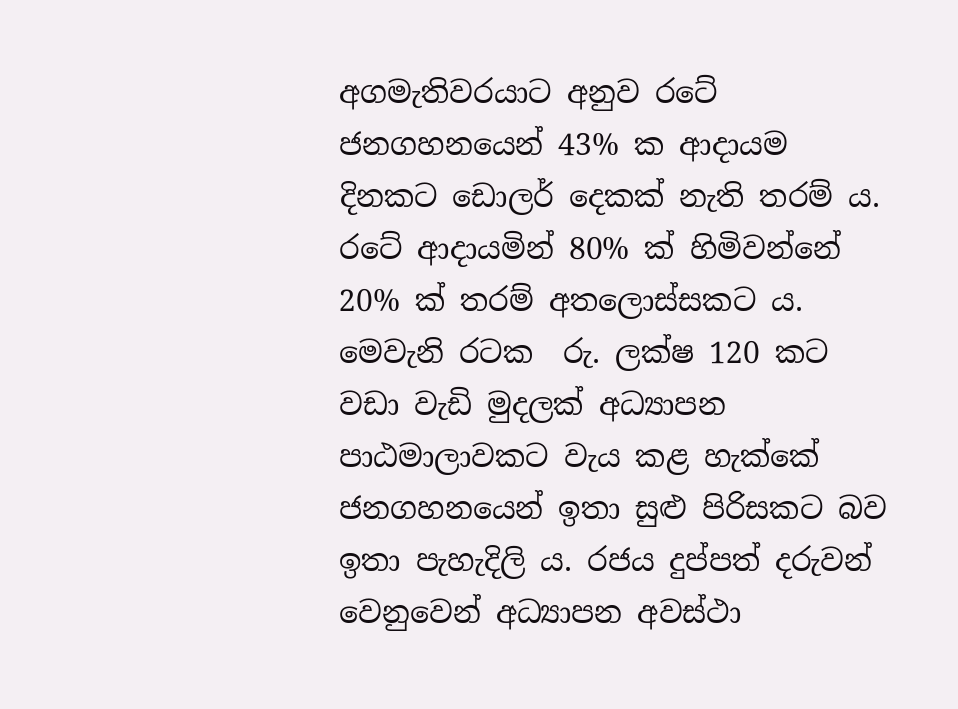අගමැතිවරයාට අනුව රටේ ජනගහනයෙන් 43% ක ආදායම දිනකට ඩොලර් දෙකක් නැති තරම් ය. රටේ ආදායමින් 80% ක් හිමිවන්නේ 20% ක් තරම් අතලොස්සකට ය. මෙවැනි රටක  රු. ලක්ෂ 120 කට වඩා වැඩි මුදලක් අධ්‍යාපන පාඨමාලාවකට වැය කළ හැක්කේ ජනගහනයෙන් ඉතා සුළු පිරිසකට බව ඉතා පැහැදිලි ය. රජය දුප්පත් දරුවන් වෙනුවෙන් අධ්‍යාපන අවස්ථා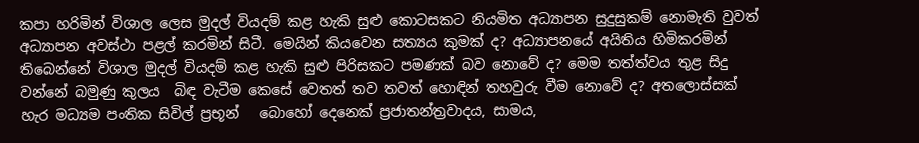කපා හරිමින් විශාල ලෙස මුදල් වියදම් කළ හැකි සුළු කොටසකට නියමිත අධ්‍යාපන සුදුසුකම් නොමැති වුවත් අධ්‍යාපන අවස්ථා පළල් කරමින් සිටී. මෙයින් කියවෙන සත්‍යය කුමක් ද? අධ්‍යාපනයේ අයිතිය හිමිකරමින් තිබෙන්නේ විශාල මුදල් වියදම් කළ හැකි සුළු පිරිසකට පමණක් බව නොවේ ද? මෙම තත්ත්වය තුළ සිදු වන්නේ බමුණු කුලය  බිඳ වැටීම කෙසේ වෙතත් තව තවත් හොඳින් තහවුරු වීම නොවේ ද? අතලොස්සක් හැර මධ්‍යම පංතික සිවිල් ප්‍රභූන්   බොහෝ දෙනෙක් ප්‍රජාතන්ත්‍රවාදය, සාමය,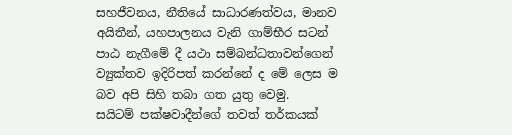සහජීවනය, නීතියේ සාධාරණත්වය, මානව අයිතීන්, යහපාලනය වැනි ගාම්භීර සටන් පාඨ නැගීමේ දී යථා සම්බන්ධතාවන්ගෙන් ව්‍යුක්තව ඉදිරිපත් කරන්නේ ද මේ ලෙස ම බව අපි සිහි තබා ගත යුතු වෙමු.
සයිටම් පක්ෂවාදීන්ගේ තවත් තර්කයක්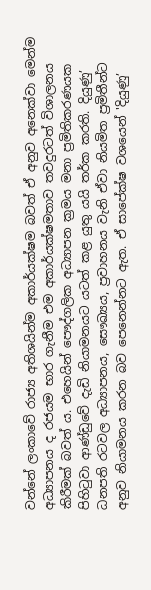වන්නේ ලංකාවේ රාජ්‍ය අතිශයින්ම අකාර්යක්ෂම බවත් ඒ අනුව අනෙක්වා මෙන්ම අධ්‍යාපනය ද රජයම භාර ගැනීම එම අකාර්යක්ෂමතාව තවදුරටත් විශාලනය කිරීමක් බවත් ය. එහෙයින් පෞද්ගලික අධ්‍යාපන ක්‍රමය මනා ප්‍රමිතිකරණයක පිහිටුවා ආණ්ඩුවේ දැඩි නියාමනයට යටත් කළ යුතු යයි තර්ක කරති. දියුණු’ ධනපති රටවල අධ්‍යාපනය, සෞඛ්‍යය, ප්‍රවාහනය වැනි ඒවා නියමිත ප්‍රමිතීන්ට අනුව නියාමනය කරන බව පෙනෙන්නට ඇත. ඒ සාපේක්ෂ වශයෙන් 'දියුණු’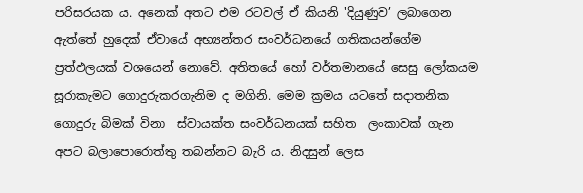පරිසරයක ය. අනෙක් අතට එම රටවල් ඒ කියනි 'දියුණුව’ ලබාගෙන ඇත්තේ හුදෙක් ඒවායේ අභ්‍යන්තර සංවර්ධනයේ ගතිකයන්ගේම ප්‍රත්ඵලයක් වශයෙන් නොවේ. අතිතයේ හෝ වර්තමානයේ සෙසු ලෝකයම සූරාකැමට ගොදුරුකරගැනිම ද මගිනි. මෙම ක්‍රමය යටතේ සදාතනික ගොදුරු බිමක් විනා  ස්වායක්ත සංවර්ධනයක් සහිත  ලංකාවක් ගැන අපට බලාපොරොත්තු තබන්නට බැරි ය. නිදසුන් ලෙස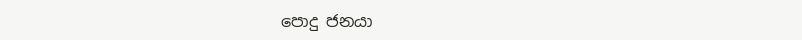පොදු ජනයා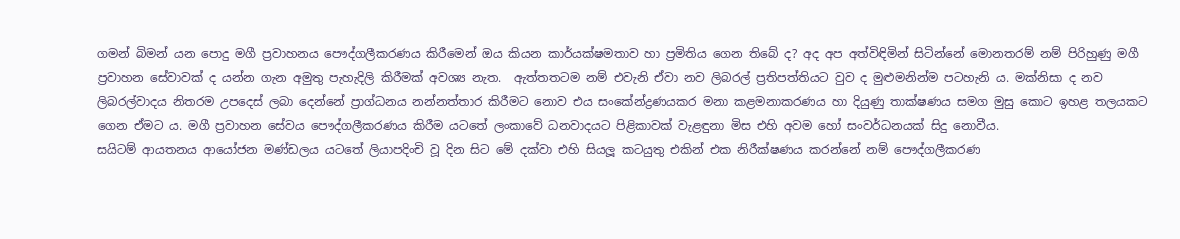ගමන් බිමන් යන පොදු මගී ප්‍රවාහනය පෞද්ගලීකරණය කිරීමෙන් ඔය කියන කාර්යක්ෂමතාව හා ප්‍රමිතිය ගෙන තිබේ ද? අද අප අත්විඳිමින් සිටින්නේ මොනතරම් නම් පිරිහුණු මගී ප්‍රවාහන සේවාවක් ද යන්න ගැන අමුතු පැහැදිලි කිරීමක් අවශ්‍ය නැත.  ඇත්තතටම නම් එවැනි ඒවා නව ලිබරල් ප්‍රතිපත්තියට වුව ද මුළුමනින්ම පටහැනි ය. මක්නිසා ද නව ලිබරල්වාදය නිතරම උපදෙස් ලබා දෙන්නේ ප්‍රාග්ධනය නන්නත්තාර කිරීමට නොව එය සංකේන්ද්‍රණයකර මනා කළමනාකරණය හා දියුණු තාක්ෂණය සමග මුසු කොට ඉහළ තලයකට ගෙන ඒමට ය. මගී ප්‍රවාහන සේවය පෞද්ගලීකරණය කිරීම යටතේ ලංකාවේ ධනවාදයට පිළිකාවක් වැළඳුනා මිස එහි අවම හෝ සංවර්ධනයක් සිදු නොවීය.
සයිටම් ආයතනය ආයෝජන මණ්ඩලය යටතේ ලියාපදිංචි වූ දින සිට මේ දක්වා එහි සියලූ කටයුතු එකින් එක නිරීක්ෂණය කරන්නේ නම් පෞද්ගලීකරණ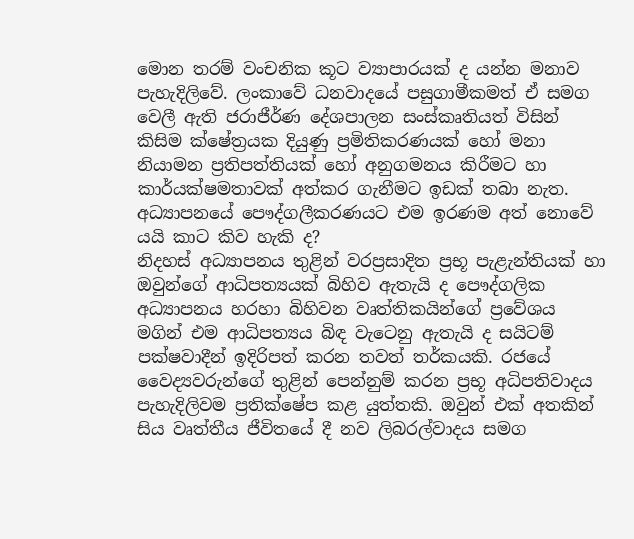මොන තරම් වංචනික කූට ව්‍යාපාරයක් ද යන්න මනාව පැහැදිලිවේ. ලංකාවේ ධනවාදයේ පසුගාමීකමත් ඒ සමග වෙලී ඇති ජරාජීර්ණ දේශපාලන සංස්කෘතියත් විසින් කිසිම ක්ෂේත්‍රයක දියුණු ප්‍රමිතිකරණයක් හෝ මනා නියාමන ප්‍රතිපත්තියක් හෝ අනුගමනය කිරීමට හා කාර්යක්ෂමතාවක් අත්කර ගැනීමට ඉඩක් තබා නැත. අධ්‍යාපනයේ පෞද්ගලීකරණයට එම ඉරණම අත් නොවේ යයි කාට කිව හැකි ද?
නිදහස් අධ්‍යාපනය තුළින් වරප්‍රසාදිත ප්‍රභූ පැළැන්තියක් හා ඔවුන්ගේ ආධිපත්‍යයක් බිහිව ඇතැයි ද පෞද්ගලික අධ්‍යාපනය හරහා බිහිවන වෘත්තිකයින්ගේ ප්‍රවේශය මගින් එම ආධිපත්‍යය බිඳ වැටෙනු ඇතැයි ද සයිටම් පක්ෂවාදීන් ඉදිරිපත් කරන තවත් තර්කයකි. රජයේ වෛද්‍යවරුන්ගේ තුළින් පෙන්නුම් කරන ප්‍රභූ අධිපතිවාදය පැහැදිලිවම ප්‍රතික්ෂේප කළ යුත්තකි. ඔවුන් එක් අතකින් සිය වෘත්තීය ජීවිතයේ දී නව ලිබරල්වාදය සමග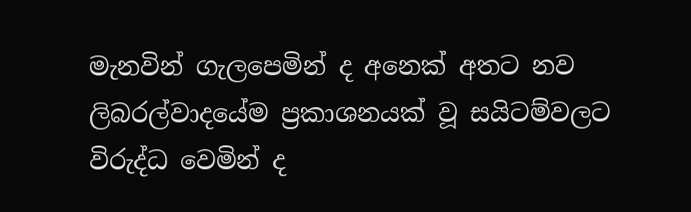මැනවින් ගැලපෙමින් ද අනෙක් අතට නව ලිබරල්වාදයේම ප්‍රකාශනයක් වූ සයිටම්වලට විරුද්ධ වෙමින් ද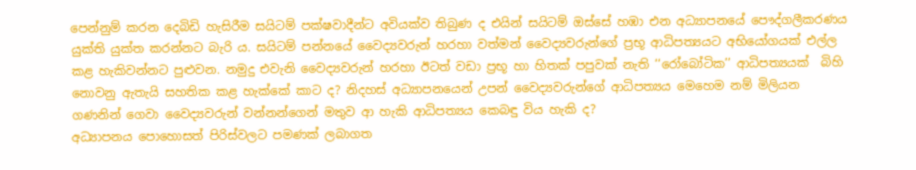පෙන්නුම් කරන දෙබිඩි හැසිරීම සයිටම් පක්ෂවාදීන්ට අවියක්ව තිබුණ ද එයින් සයිටම් ඔස්සේ හඹා එන අධ්‍යාපනයේ පෞද්ගලීකරණය යුක්ති යුක්ත කරන්නට බැරි ය. සයිටම් පන්නයේ වෛද්‍යවරුන් හරහා වත්මන් වෛද්‍යවරුන්ගේ ප්‍රභූ ආධිපත්‍යයට අභියෝගයක් එල්ල කළ හැකිවන්නට පුළුවන. නමුදු එවැනි වෛද්‍යවරුන් හරහා ඊටත් වඩා ප්‍රභූ හා හිතක් පපුවක් නැති ‘‘රෝබෝටික’’ ආධිපත්‍යයක්  බිහි නොවනු ඇතැයි සහතික කළ හැක්කේ කාට ද? නිදහස් අධ්‍යාපනයෙන් උපන් වෛද්‍යවරුන්ගේ ආධිපත්‍යය මෙහෙම නම් මිලියන ගණනින් ගෙවා වෛද්‍යවරුන් වන්නන්ගෙන් මතුව ආ හැකි ආධිපත්‍යය කෙබඳු විය හැකි ද?
අධ්‍යාපනය පොහොසත් පිරිස්වලට පමණක් ලබාගත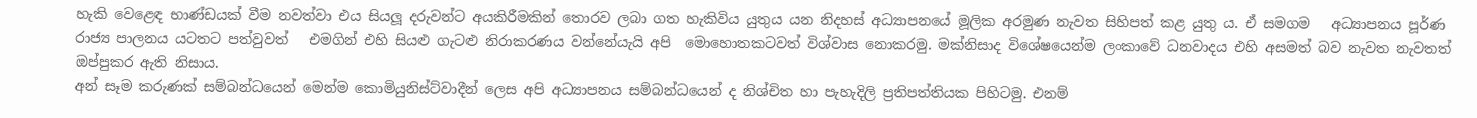හැකි වෙළෙඳ භාණ්ඩයක් වීම නවත්වා එය සියලූ දරුවන්ට අයකිරීමකින් තොරව ලබා ගත හැකිවිය යුතුය යන නිදහස් අධ්‍යාපනයේ මූලික අරමුණ නැවත සිහිපත් කළ යුතු ය. ඒ සමගම   අධ්‍යාපනය පූර්ණ රාජ්‍ය පාලනය යටතට පත්වුවත්   එමගින් එහි සියළු ගැටළු නිරාකරණය වන්නේයැයි අපි  මොහොතකටවත් විශ්වාස නොකරමු. මක්නිසාද විශේෂයෙන්ම ලංකාවේ ධනවාදය එහි අසමත් බව නැවත නැවතත් ඔප්පුකර ඇති නිසාය.
අන් සෑම කරුණක් සම්බන්ධයෙන් මෙන්ම කොමියුනිස්ට්වාදීන් ලෙස අපි අධ්‍යාපනය සම්බන්ධයෙන් ද නිශ්චිත හා පැහැදිලි ප්‍රතිපත්තියක පිහිටමු. එනම්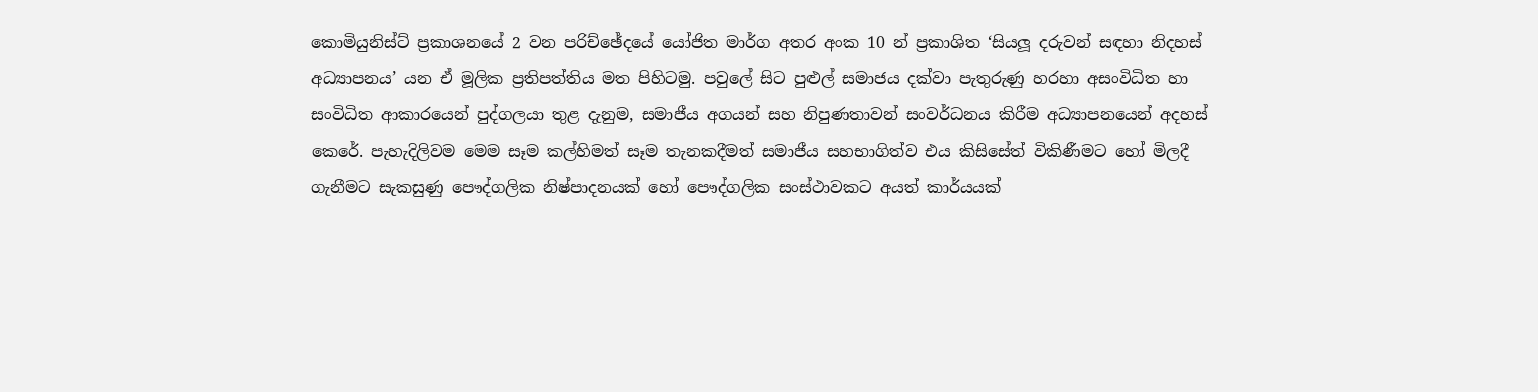කොමියුනිස්ට් ප්‍රකාශනයේ 2 වන පරිච්ඡේදයේ යෝජිත මාර්ග අතර අංක 10 න් ප්‍රකාශිත ‘සියලූ දරුවන් සඳහා නිදහස් අධ්‍යාපනය’ යන ඒ මූලික ප්‍රතිපත්තිය මත පිහිටමු. පවුලේ සිට පුළුල් සමාජය දක්වා පැතුරුණු හරහා අසංවිධිත හා සංවිධිත ආකාරයෙන් පුද්ගලයා තුළ දැනුම, සමාජීය අගයන් සහ නිපුණතාවන් සංවර්ධනය කිරීම අධ්‍යාපනයෙන් අදහස් කෙරේ. පැහැදිලිවම මෙම සෑම කල්හිමත් සෑම තැනකදීමත් සමාජීය සහභාගිත්ව එය කිසිසේත් විකිණීමට හෝ මිලදී ගැනීමට සැකසුණු පෞද්ගලික නිෂ්පාදනයක් හෝ පෞද්ගලික සංස්ථාවකට අයත් කාර්යයක්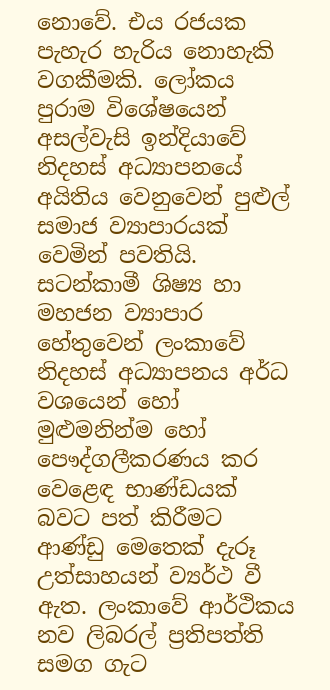නොවේ. එය රජයක පැහැර හැරිය නොහැකි වගකීමකි. ලෝකය පුරාම විශේෂයෙන් අසල්වැසි ඉන්දියාවේ නිදහස් අධ්‍යාපනයේ අයිතිය වෙනුවෙන් පුළුල් සමාජ ව්‍යාපාරයක් වෙමින් පවතියි. සටන්කාමී ශිෂ්‍ය හා මහජන ව්‍යාපාර හේතුවෙන් ලංකාවේ නිදහස් අධ්‍යාපනය අර්ධ වශයෙන් හෝ මුළුමනින්ම හෝ පෞද්ගලීකරණය කර වෙළෙඳ භාණ්ඩයක් බවට පත් කිරීමට ආණ්ඩු මෙතෙක් දැරූ උත්සාහයන් ව්‍යර්ථ වී ඇත. ලංකාවේ ආර්ථිකය නව ලිබරල් ප්‍රතිපත්ති සමග ගැට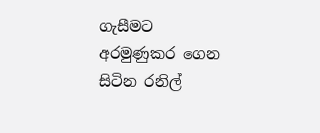ගැසීමට අරමුණුකර ගෙන සිටින රනිල්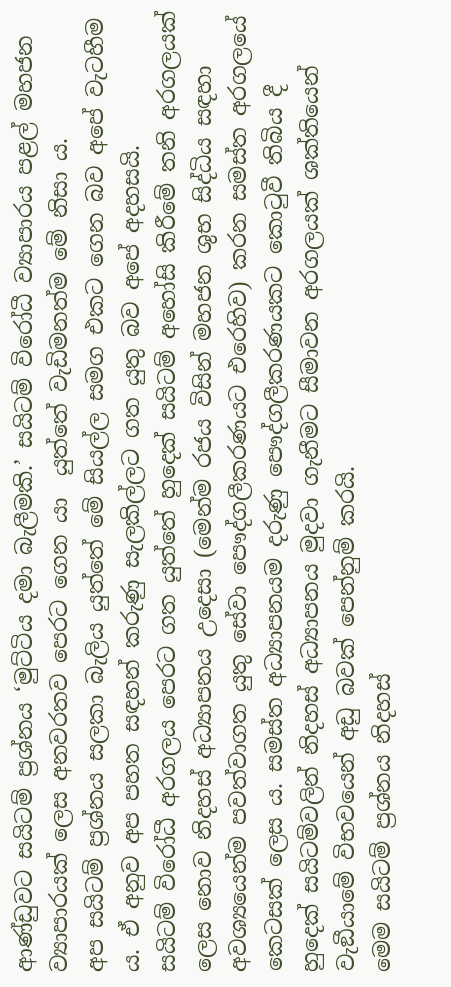ආණ්ඩුවට සයිටම් ප්‍රශ්නය ‘මුට්ටිය දමා බැලීමකි.’ සයිටම් විරෝධී ව්‍යාපාරය පළල් මහජන ව්‍යාපාරයක් ලෙස අනවරතව පෙරට ගෙන යා  යුත්තේ වැඩිමනත්ම මේ නිසා ය.
අප සයිටම් ප්‍රශ්නය සලකා බැලිය යුත්තේ මේ සියල්ල සමග එකට ගෙන බව අපේ වැටහීම ය. ඒ අනුව අප පහත සඳහන් කරුණු සැලකිල්ලට ගත යුතු බව අපේ අදහසයි.
සයිටම් විරෝධී අරගලය පෙරට ගත යුත්තේ හුදෙක් සයිටම් අහෝසි කිරීමේ තනි අරගලයක් ලෙස නොව නිදහස් අධ්‍යාපනය උදෙසා (මෙන්ම රජය විසින් මහජන ශුභ සිද්ධිය සඳහා අවශ්‍යයෙන්ම පවත්වාගත යුතු සේවා පෞද්ගලීකරණයට එරෙහිව) කරන සමස්ත අරගලයේ කෙටසක් ලෙස ය. සමස්ත අධ්‍යාපනයම දරුණු පෞද්ගලීකරණයකට කොටුවී තිබිය දී  හුදෙක් සයිටම්වලින් නිදහස් අධ්‍යාපනය මුදවා ගැනීමට සීමාවන අරගලයක් ශක්තියෙන් වැඞීයාමේ විභවයෙන් අඩු බවක් පෙන්නුම් කරයි.
මෙම සයිටම් ප්‍රශ්නය නිදහස්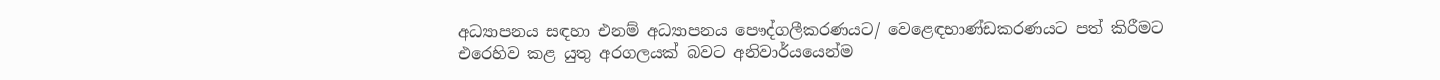අධ්‍යාපනය සඳහා එනම් අධ්‍යාපනය පෞද්ගලීකරණයට/ වෙළෙඳභාණ්ඩකරණයට පත් කිරීමට එරෙහිව කළ යුතු අරගලයක් බවට අනිවාර්යයෙන්ම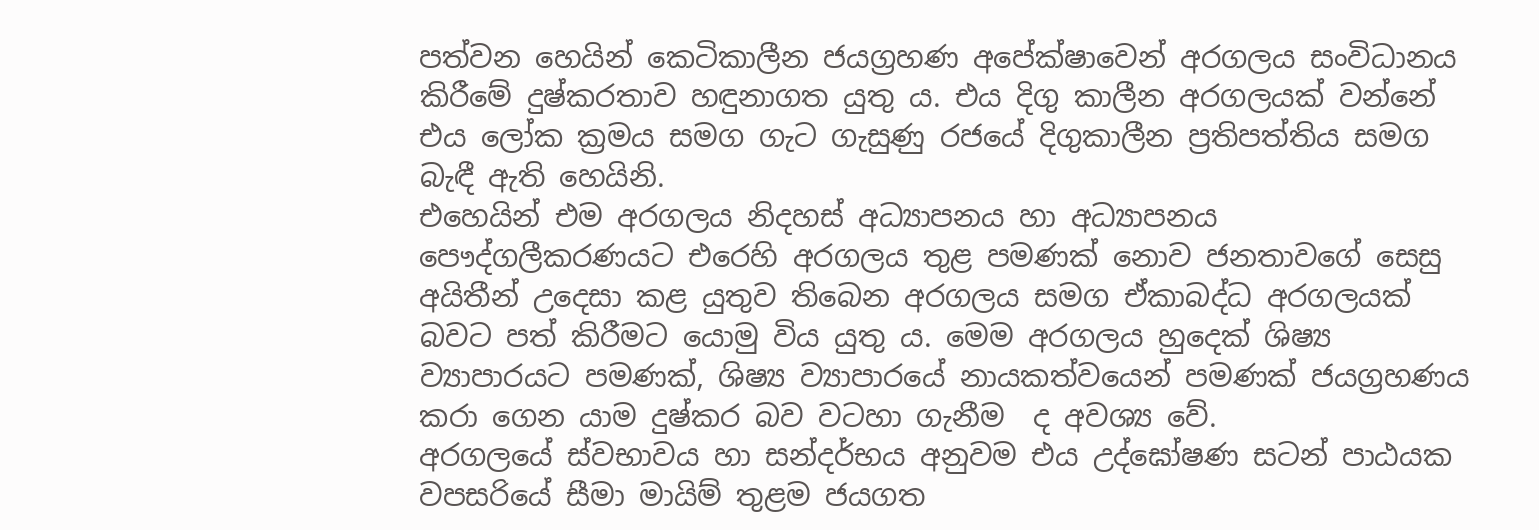පත්වන හෙයින් කෙටිකාලීන ජයග්‍රහණ අපේක්ෂාවෙන් අරගලය සංවිධානය කිරීමේ දුෂ්කරතාව හඳුනාගත යුතු ය. එය දිගු කාලීන අරගලයක් වන්නේ එය ලෝක ක්‍රමය සමග ගැට ගැසුණු රජයේ දිගුකාලීන ප්‍රතිපත්තිය සමග බැඳී ඇති හෙයිනි.
එහෙයින් එම අරගලය නිදහස් අධ්‍යාපනය හා අධ්‍යාපනය පෞද්ගලීකරණයට එරෙහි අරගලය තුළ පමණක් නොව ජනතාවගේ සෙසු අයිතීන් උදෙසා කළ යුතුව තිබෙන අරගලය සමග ඒකාබද්ධ අරගලයක් බවට පත් කිරීමට යොමු විය යුතු ය. මෙම අරගලය හුදෙක් ශිෂ්‍ය ව්‍යාපාරයට පමණක්, ශිෂ්‍ය ව්‍යාපාරයේ නායකත්වයෙන් පමණක් ජයග්‍රහණය කරා ගෙන යාම දුෂ්කර බව වටහා ගැනීම  ද අවශ්‍ය වේ.
අරගලයේ ස්වභාවය හා සන්දර්භය අනුවම එය උද්ඝෝෂණ සටන් පාඨයක වපසරියේ සීමා මායිම් තුළම ජයගත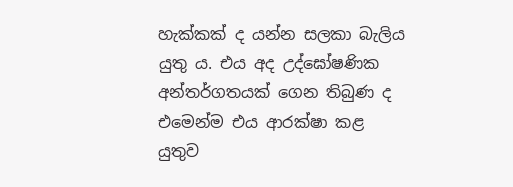හැක්කක් ද යන්න සලකා බැලිය යුතු ය. එය අද උද්ඝෝෂණික අන්තර්ගතයක් ගෙන තිබුණ ද එමෙන්ම එය ආරක්ෂා කළ යුතුව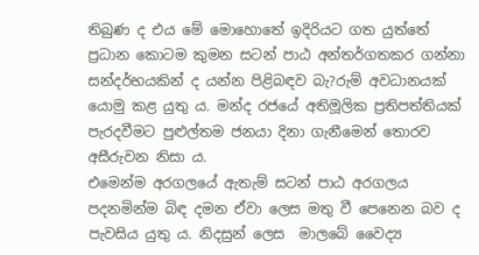තිබුණ ද එය මේ මොහොතේ ඉදිරියට ගත යුත්තේ ප්‍රධාන කොටම කුමන සටන් පාඨ අන්තර්ගතකර ගන්නා සන්දර්භයකින් ද යන්න පිළිබඳව බැ?රුම් අවධානයක් යොමු කළ යුතු ය. මන්ද රජයේ අතිමූලික ප්‍රතිපත්තියක් පැරදවීමට පුළුල්තම ජනයා දිනා ගැනීමෙන් තොරව අසීරුවන නිසා ය.
එමෙන්ම අරගලයේ ඇතැම් සටන් පාඨ අරගලය පදනමින්ම බිඳ දමන ඒවා ලෙස මතු වී පෙනෙන බව ද පැවසිය යුතු ය. නිදසුන් ලෙස  මාලබේ වෛද්‍ය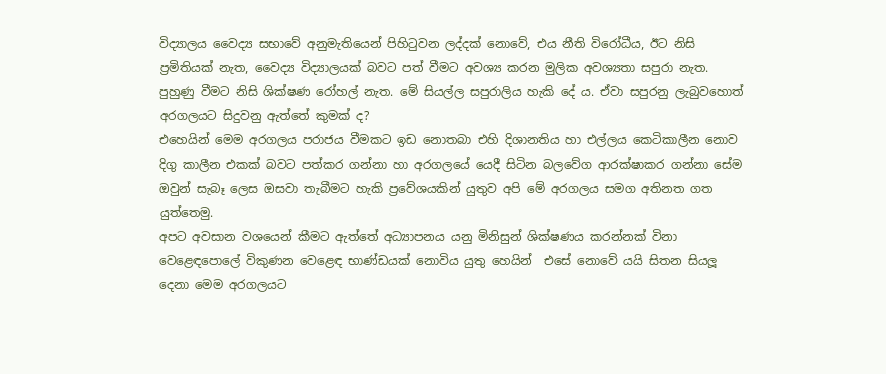විද්‍යාලය වෛද්‍ය සභාවේ අනුමැතියෙන් පිහිටුවන ලද්දක් නොවේ, එය නීති විරෝධීය, ඊට නිසි ප්‍රමිතියක් නැත, වෛද්‍ය විද්‍යාලයක් බවට පත් වීමට අවශ්‍ය කරන මුලික අවශ්‍යතා සපුරා නැත. පුහුණු වීමට නිසි ශික්ෂණ රෝහල් නැත. මේ සියල්ල සපුරාලිය හැකි දේ ය. ඒවා සපුරනු ලැබුවහොත් අරගලයට සිදුවනු ඇත්තේ කුමක් ද?
එහෙයින් මෙම අරගලය පරාජය වීමකට ඉඩ නොතබා එහි දිශානතිය හා එල්ලය කෙටිකාලීන නොව දිගු කාලීන එකක් බවට පත්කර ගන්නා හා අරගලයේ යෙදී සිටින බලවේග ආරක්ෂාකර ගන්නා සේම ඔවුන් සැබෑ ලෙස ඔසවා තැබීමට හැකි ප්‍රවේශයකින් යුතුව අපි මේ අරගලය සමග අතිනත ගත යුත්තෙමු.
අපට අවසාන වශයෙන් කීමට ඇත්තේ අධ්‍යාපනය යනු මිනිසුන් ශික්ෂණය කරන්නක් විනා වෙළෙඳපොලේ විකුණන වෙළෙඳ භාණ්ඩයක් නොවිය යුතු හෙයින්  එසේ නොවේ යයි සිතන සියලූ දෙනා මෙම අරගලයට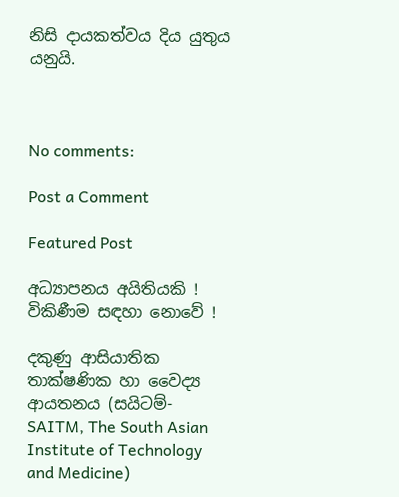නිසි දායකත්වය දිය යුතුය යනුයි.



No comments:

Post a Comment

Featured Post

අධ්‍යාපනය අයිතියකි ! විකිණීම සඳහා නොවේ !

දකුණු ආසියාතික තාක්ෂණික හා වෛද්‍ය ආයතනය (සයිටම්-  SAITM, The South Asian Institute of Technology and Medicine)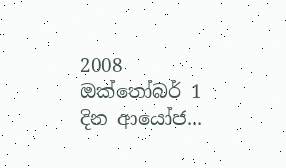2008 ඔක්තෝබර් 1 දින ආයෝජ...